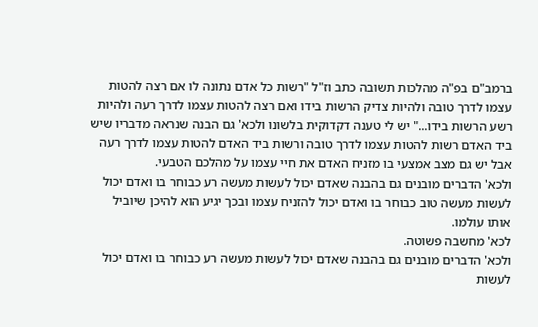ברמב"ם בפ"ה מהלכות תשובה כתב וז"ל "רשות כל אדם נתונה לו אם רצה להטות עצמו לדרך טובה ולהיות צדיק הרשות בידו ואם רצה להטות עצמו לדרך רעה ולהיות רשע הרשות בידו..." יש לי טענה דקדוקית בלשונו ולכא' גם הבנה שנראה מדבריו שיש ביד האדם רשות להטות עצמו לדרך טובה ורשות ביד האדם להטות עצמו לדרך רעה אבל יש גם מצב אמצעי בו מזניח האדם את חיי עצמו על מהלכם הטבעי.
ולכא' הדברים מובנים גם בהבנה שאדם יכול לעשות מעשה רע כבוחר בו ואדם יכול לעשות מעשה טוב כבוחר בו ואדם יכול להזניח עצמו ובכך יגיע הוא להיכן שיוביל אותו עולמו.
לכא' מחשבה פשוטה.
ולכא' הדברים מובנים גם בהבנה שאדם יכול לעשות מעשה רע כבוחר בו ואדם יכול לעשות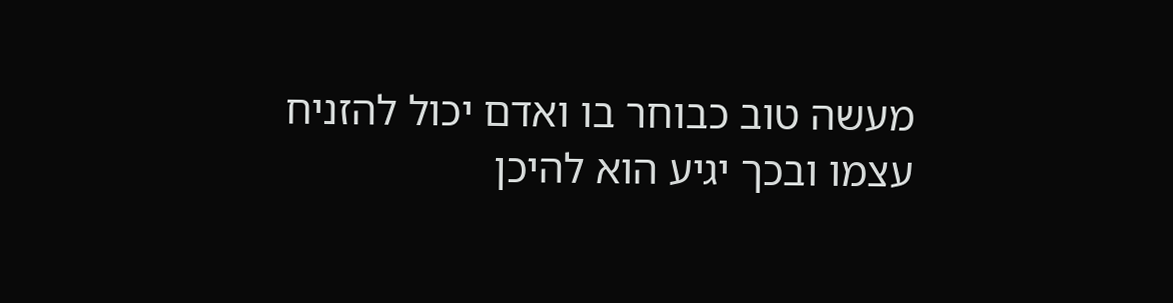מעשה טוב כבוחר בו ואדם יכול להזניח עצמו ובכך יגיע הוא להיכן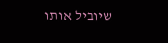שיוביל אותו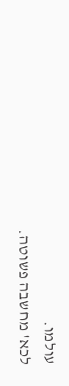עולמו.
לכא' מחשבה פשוטה.